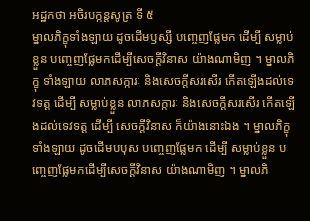អដ្ឋកថា អចិរបក្កន្តសូត្រ ទី ៥
ម្នាលភិក្ខុទាំងឡាយ ដូចដើមឫស្សី បញ្ចេញផ្លែមក ដើម្បី សម្លាប់ខ្លួន បញ្ចេញផ្លែមកដើម្បីសេចក្តីវិនាស យ៉ាងណាមិញ ។ ម្នាលភិក្ខុ ទាំងឡាយ លាភសក្ការៈ និងសេចក្តីសរសើរ កើតឡើងដល់ទេវទត្ត ដើម្បី សម្លាប់ខ្លួន លាភសក្ការៈ និងសេចក្តីសរសើរ កើតឡើងដល់ទេវទត្ត ដើម្បី សេចក្តីវិនាស ក៏យ៉ាងនោះឯង ។ ម្នាលភិក្ខុទាំងឡាយ ដូចដើមបបុស បញ្ចេញផ្លែមក ដើម្បី សម្លាប់ខ្លួន បញ្ចេញផ្លែមកដើម្បីសេចក្តីវិនាស យ៉ាងណាមិញ ។ ម្នាលភិ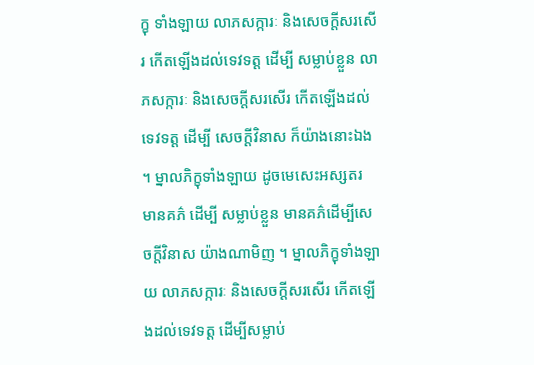ក្ខុ ទាំងឡាយ លាភសក្ការៈ និងសេចក្តីសរសើរ កើតឡើងដល់ទេវទត្ត ដើម្បី សម្លាប់ខ្លួន លាភសក្ការៈ និងសេចក្តីសរសើរ កើតឡើងដល់ទេវទត្ត ដើម្បី សេចក្តីវិនាស ក៏យ៉ាងនោះឯង ។ ម្នាលភិក្ខុទាំងឡាយ ដូចមេសេះអស្សតរ មានគភ៌ ដើម្បី សម្លាប់ខ្លួន មានគភ៌ដើម្បីសេចក្តីវិនាស យ៉ាងណាមិញ ។ ម្នាលភិក្ខុទាំងឡាយ លាភសក្ការៈ និងសេចក្តីសរសើរ កើតឡើងដល់ទេវទត្ត ដើម្បីសម្លាប់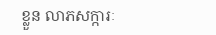ខ្លួន លាភសក្ការៈ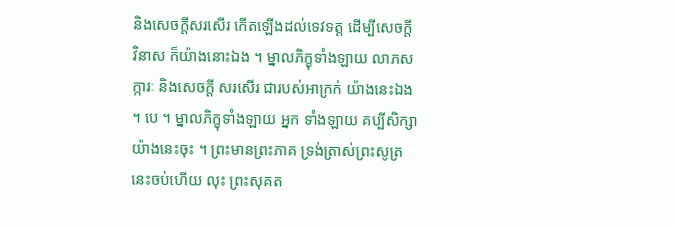និងសេចក្តីសរសើរ កើតឡើងដល់ទេវទត្ត ដើម្បីសេចក្តី វិនាស ក៏យ៉ាងនោះឯង ។ ម្នាលភិក្ខុទាំងឡាយ លាភសក្ការៈ និងសេចក្តី សរសើរ ជារបស់អាក្រក់ យ៉ាងនេះឯង ។ បេ ។ ម្នាលភិក្ខុទាំងឡាយ អ្នក ទាំងឡាយ គប្បីសិក្សាយ៉ាងនេះចុះ ។ ព្រះមានព្រះភាគ ទ្រង់ត្រាស់ព្រះសូត្រនេះចប់ហើយ លុះ ព្រះសុគត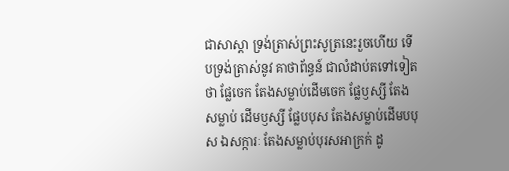ជាសាស្តា ទ្រង់ត្រាស់ព្រះសូត្រនេះរួចហើយ ទើបទ្រង់ត្រាស់នូវ គាថាព័ន្ធន៍ ជាលំដាប់តទៅទៀតថា ផ្លែចេក តែងសម្លាប់ដើមចេក ផ្លែឫស្សី តែងសម្លាប់ ដើមឫស្សី ផ្លែបបុស តែងសម្លាប់ដើមបបុស ឯសក្ការៈ តែងសម្លាប់បុរសអាក្រក់ ដូ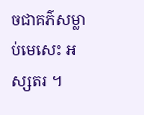ចជាគភ៌សម្លាប់មេសេះ អស្សតរ ។